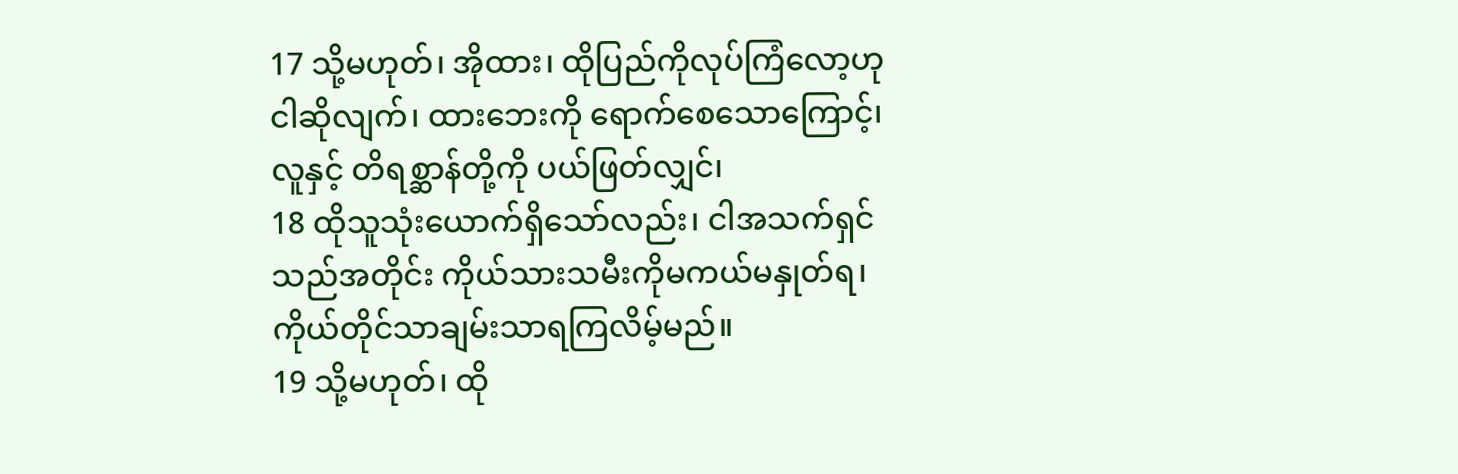17 သို့မဟုတ်၊ အိုထား၊ ထိုပြည်ကိုလုပ်ကြံလော့ဟု ငါဆိုလျက်၊ ထားဘေးကို ရောက်စေသောကြောင့်၊ လူနှင့် တိရစ္ဆာန်တို့ကို ပယ်ဖြတ်လျှင်၊
18 ထိုသူသုံးယောက်ရှိသော်လည်း၊ ငါအသက်ရှင်သည်အတိုင်း ကိုယ်သားသမီးကိုမကယ်မနှုတ်ရ၊ ကိုယ်တိုင်သာချမ်းသာရကြလိမ့်မည်။
19 သို့မဟုတ်၊ ထို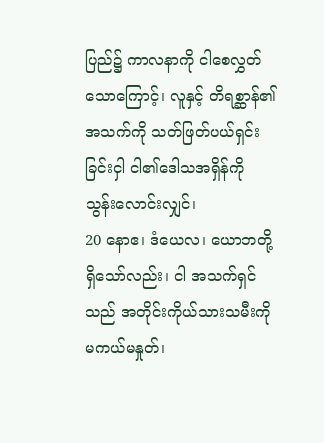ပြည်၌ ကာလနာကို ငါစေလွှတ်သောကြောင့်၊ လူနှင့် တိရစ္ဆာန်၏အသက်ကို သတ်ဖြတ်ပယ်ရှင်းခြင်းငှါ ငါ၏ဒေါသအရှိန်ကို သွန်းလောင်းလျှင်၊
20 နောဧ၊ ဒံယေလ၊ ယောဘတို့ရှိသော်လည်း၊ ငါ အသက်ရှင်သည် အတိုင်းကိုယ်သားသမီးကို မကယ်မနှုတ်၊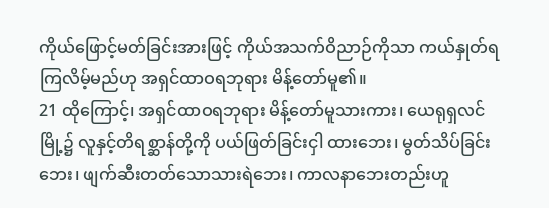ကိုယ်ဖြောင့်မတ်ခြင်းအားဖြင့် ကိုယ်အသက်ဝိညာဉ်ကိုသာ ကယ်နှုတ်ရကြလိမ့်မည်ဟု အရှင်ထာဝရဘုရား မိန့်တော်မူ၏။
21 ထိုကြောင့်၊ အရှင်ထာဝရဘုရား မိန့်တော်မူသားကား၊ ယေရုရှလင်မြို့၌ လူနှင့်တိရစ္ဆာန်တို့ကို ပယ်ဖြတ်ခြင်းငှါ ထားဘေး၊ မွတ်သိပ်ခြင်းဘေး၊ ဖျက်ဆီးတတ်သောသားရဲဘေး၊ ကာလနာဘေးတည်းဟူ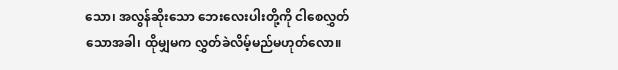သော၊ အလွန်ဆိုးသော ဘေးလေးပါးတို့ကို ငါစေလွှတ်သောအခါ၊ ထိုမျှမက လွှတ်ခဲလိမ့်မည်မဟုတ်လော။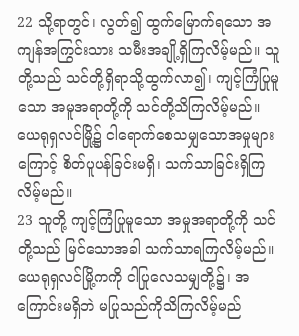22 သို့ရာတွင်၊ လွတ်၍ ထွက်မြောက်ရသော အကျန်အကြွင်းသား သမီးအချို့ရှိကြလိမ့်မည်။ သူတို့သည် သင်တို့ရှိရာသို့ထွက်လာ၍၊ ကျင့်ကြံပြုမူသော အမူအရာတို့ကို သင်တို့သိကြလိမ့်မည်။ ယေရုရှလင်မြို့၌ ငါရောက်စေသမျှသောအမှုများကြောင့် စိတ်ပူပန်ခြင်းမရှိ၊ သက်သာခြင်းရှိကြလိမ့်မည်။
23 သူတို့ ကျင့်ကြံပြုမူသော အမှုအရာတို့ကို သင်တို့သည် မြင်သောအခါ သက်သာရကြလိမ့်မည်။ ယေရုရှလင်မြို့ကကို ငါပြုလေသမျှတို့၌၊ အကြောင်းမရှိဘဲ မပြုသည်ကိုသိကြလိမ့်မည်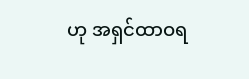ဟု အရှင်ထာဝရ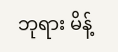ဘုရား မိန့်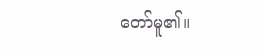တော်မူ၏။